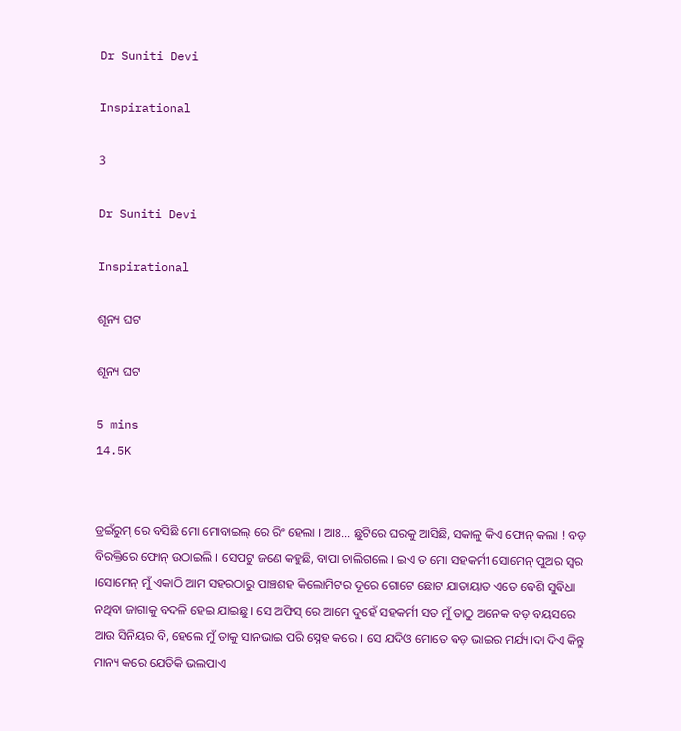Dr Suniti Devi

Inspirational

3

Dr Suniti Devi

Inspirational

ଶୂନ୍ୟ ଘଟ

ଶୂନ୍ୟ ଘଟ

5 mins
14.5K


ଡ୍ରଇଁରୁମ୍ ରେ ବସିଛି ମୋ ମୋବାଇଲ୍ ରେ ରିଂ ହେଲା । ଆଃ... ଛୁଟିରେ ଘରକୁ ଆସିଛି, ସକାଳୁ କିଏ ଫୋନ୍ କଲା ! ବଡ଼ ବିରକ୍ତିରେ ଫୋନ୍ ଉଠାଇଲି । ସେପଟୁ ଜଣେ କହୁଛି, ବାପା ଚାଲିଗଲେ । ଇଏ ତ ମୋ ସହକର୍ମୀ ସୋମେନ୍ ପୁଅର ସ୍ବର ।ସୋମେନ୍ ମୁଁ ଏକାଠି ଆମ ସହରଠାରୁ ପାଞ୍ଚଶହ କିଲୋମିଟର ଦୂରେ ଗୋଟେ ଛୋଟ ଯାତାୟାତ ଏତେ ଵେଶି ସୁଵିଧା ନଥିବା ଜାଗାକୁ ବଦଳି ହେଇ ଯାଇଛୁ । ସେ ଅଫିସ୍ ରେ ଆମେ ଦୁହେଁ ସହକର୍ମୀ ସତ ମୁଁ ତାଠୁ ଅନେକ ବଡ଼ ବୟସରେ ଆଉ ସିନିୟର ବି, ହେଲେ ମୁଁ ତାକୁ ସାନଭାଇ ପରି ସ୍ନେହ କରେ । ସେ ଯଦିଓ ମୋତେ ଵଡ଼ ଭାଇର ମର୍ଯ୍ୟ।ଦା ଦିଏ କିନ୍ତୁ ମାନ୍ୟ କରେ ଯେତିକି ଭଲପାଏ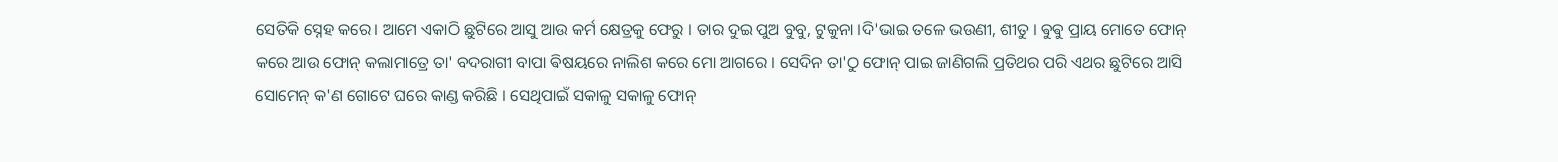ସେତିକି ସ୍ନେହ କରେ। ଆମେ ଏକାଠି ଛୁଟିରେ ଆସୁ ଆଉ କର୍ମ କ୍ଷେତ୍ରକୁ ଫେରୁ । ତାର ଦୁଇ ପୁଅ ବୁବୁ, ଟୁକୁନା ।ଦି'ଭାଇ ତଳେ ଭଉଣୀ, ଶୀତୁ । ଵୁଵୁ ପ୍ରାୟ ମୋତେ ଫୋନ୍ କରେ ଆଉ ଫୋନ୍ କଲାମାତ୍ରେ ତା' ବଦରାଗୀ ବାପା ଵିଷୟରେ ନାଲିଶ କରେ ମୋ ଆଗରେ । ସେଦିନ ତା'ଠୁ ଫୋନ୍ ପାଇ ଜାଣିଗଲି ପ୍ରତିଥର ପରି ଏଥର ଛୁଟିରେ ଆସି ସୋମେନ୍ କ'ଣ ଗୋଟେ ଘରେ କାଣ୍ଡ କରିଛି । ସେଥିପାଇଁ ସକାଳୁ ସକାଳୁ ଫୋନ୍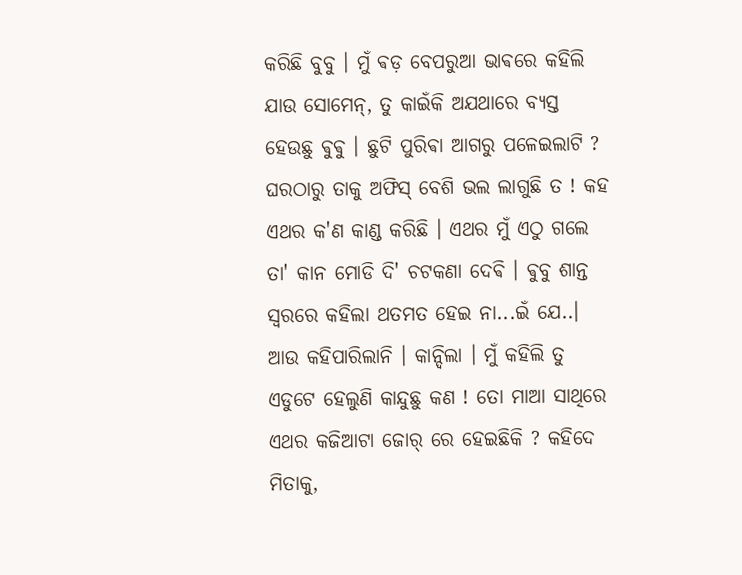କରିଛି ବୁବୁ । ମୁଁ ଵଡ଼ ବେପରୁଆ ଭାଵରେ କହିଲି ଯାଉ ସୋମେନ୍, ତୁ କାଇଁକି ଅଯଥାରେ ବ୍ୟସ୍ତ ହେଉଛୁ ଵୁଵୁ । ଛୁଟି ପୁରିଵା ଆଗରୁ ପଳେଇଲାଟି ? ଘରଠାରୁ ତାକୁ ଅଫିସ୍ ବେଶି ଭଲ ଲାଗୁଛି ତ ! କହ ଏଥର କ'ଣ କାଣ୍ଡ କରିଛି । ଏଥର ମୁଁ ଏଠୁ ଗଲେ ତା' କାନ ମୋଡି ଦି' ଚଟକଣା ଦେଵି । ଵୁବୁ ଶାନ୍ତ ସ୍ବରରେ କହିଲା ଥତମତ ହେଇ ନା...ଇଁ ଯେ..। ଆଉ କହିପାରିଲାନି । କାନ୍ଦିଲା । ମୁଁ କହିଲି ତୁ ଏଡୁଟେ ହେଲୁଣି କାନ୍ଦୁଛୁ କଣ ! ତୋ ମାଆ ସାଥିରେ ଏଥର କଜିଆଟା ଜୋର୍ ରେ ହେଇଛିକି ? କହିଦେ ମିତାକୁ,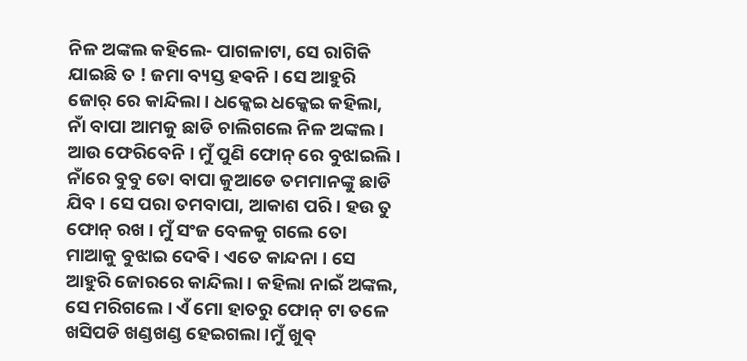ନିଳ ଅଙ୍କଲ କହିଲେ- ପାଗଳାଟା, ସେ ରାଗିକି ଯାଇଛି ତ ! ଜମା ବ୍ୟସ୍ତ ହଵନି । ସେ ଆହୁରି ଜୋର୍ ରେ କାନ୍ଦିଲା । ଧକ୍କେଇ ଧକ୍କେଇ କହିଲା, ନାଁ ବାପା ଆମକୁ ଛାଡି ଚାଲିଗଲେ ନିଳ ଅଙ୍କଲ । ଆଉ ଫେରିବେନି । ମୁଁ ପୁଣି ଫୋନ୍ ରେ ବୁଝାଇଲି । ନାଁରେ ବୁବୁ ତୋ ବାପା କୁଆଡେ ତମମାନଙ୍କୁ ଛାଡି ଯିବ । ସେ ପରା ତମବାପା, ଆକାଶ ପରି । ହଉ ତୁ ଫୋନ୍ ରଖ । ମୁଁ ସଂଜ ବେଳକୁ ଗଲେ ତୋ ମାଆକୁ ବୁଝାଇ ଦେଵି । ଏତେ କାନ୍ଦନା । ସେ ଆହୁରି ଜୋରରେ କାନ୍ଦିଲା । କହିଲା ନାଇଁ ଅଙ୍କଲ, ସେ ମରିଗଲେ । ଏଁ ମୋ ହାତରୁ ଫୋନ୍ ଟା ତଳେ ଖସିପଡି ଖଣ୍ଡଖଣ୍ଡ ହେଇଗଲା ।ମୁଁ ଖୁଵ୍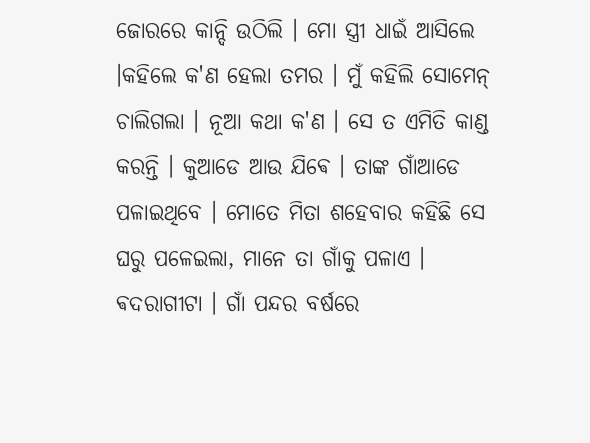ଜୋରରେ କାନ୍ଦି ଉଠିଲି । ମୋ ସ୍ତ୍ରୀ ଧାଇଁ ଆସିଲେ ।କହିଲେ କ'ଣ ହେଲା ତମର । ମୁଁ କହିଲି ସୋମେନ୍ ଚାଲିଗଲା । ନୂଆ କଥା କ'ଣ । ସେ ତ ଏମିତି କାଣ୍ଡ କରନ୍ତି । କୁଆଡେ ଆଉ ଯିଵେ । ତାଙ୍କ ଗାଁଆଡେ ପଳାଇଥିବେ । ମୋତେ ମିତା ଶହେବାର କହିଛି ସେ ଘରୁ ପଳେଇଲା, ମାନେ ତା ଗାଁକୁ ପଳାଏ । ଵଦରାଗୀଟା । ଗାଁ ପନ୍ଦର ବର୍ଷରେ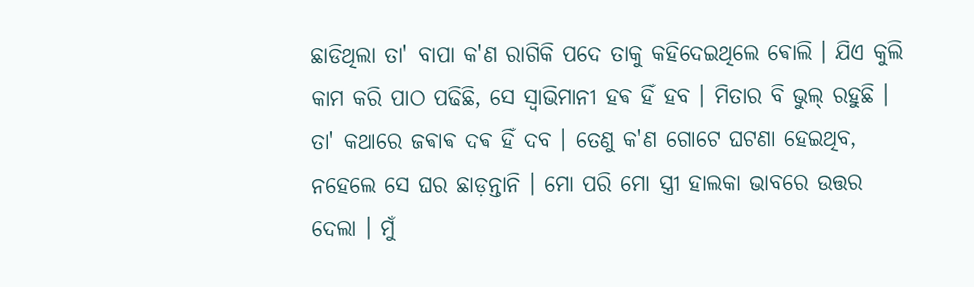ଛାଡିଥିଲା ତା' ବାପା କ'ଣ ରାଗିକି ପଦେ ତାକୁ କହିଦେଇଥିଲେ ଵୋଲି । ଯିଏ କୁଲି କାମ କରି ପାଠ ପଢିଛି, ସେ ସ୍ଵାଭିମାନୀ ହଵ ହିଁ ହବ । ମିତାର ବି ଭୁଲ୍ ରହୁଛି । ତା' କଥାରେ ଜଵାଵ ଦଵ ହିଁ ଦବ । ତେଣୁ କ'ଣ ଗୋଟେ ଘଟଣା ହେଇଥିବ, ନହେଲେ ସେ ଘର ଛାଡ଼ନ୍ତାନି । ମୋ ପରି ମୋ ସ୍ତ୍ରୀ ହାଲକା ଭାବରେ ଉତ୍ତର ଦେଲା । ମୁଁ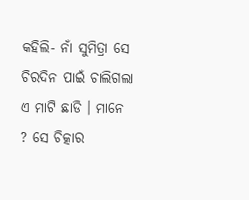କହିଲି- ନାଁ ସୁମିତ୍ରା ସେ ଚିରଦିନ ପାଇଁ ଚାଲିଗଲା ଏ ମାଟି ଛାଡି । ମାନେ ? ସେ ଚିତ୍କାର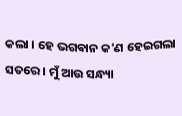କଲା । ହେ ଭଗଵାନ କ'ଣ ହେଇଗଲା ସତରେ । ମୁଁ ଆଉ ସନ୍ଧ୍ୟା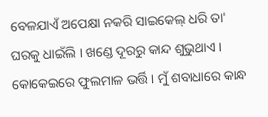ବେଳଯାଏଁ ଅପେକ୍ଷା ନକରି ସାଇକେଲ୍ ଧରି ତା' ଘରକୁ ଧାଇଁଲି । ଖଣ୍ଡେ ଦୂରରୁ କାନ୍ଦ ଶୁଭୁଥାଏ । କୋକେଇରେ ଫୁଲମାଳ ଭର୍ତ୍ତି । ମୁଁ ଶବାଧାରେ କାନ୍ଧ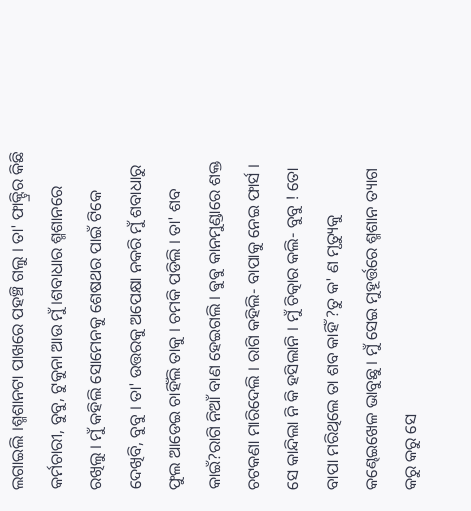ଲଗାଇଲି ।ଶ୍ମଶାନଟା ପାଖରେ ପହଞ୍ଚି ଗଲୁ । ତା' ଫାକ୍ଟ୍ରିର କିଛି କର୍ମଚାରୀ, ବୁବୁ, ଟୁକୁନା ଆଉ ମୁଁ ।ଶବାଧାର ଶ୍ମଶାନରେ ରଖିଲୁ । ମୁଁ କହିଲି ସୋମେନକୁ ଶେଷଥର ପାଇଁ ଟିକେ ଦେଖିବି, ବୁବୁ । ତା' ଉତ୍ତରକୁ ଅପେକ୍ଷା ନକରି ମୁଁ ଶବାଧାରୁ ଫୁଲ ଆଡେଇ ଚାହିଁଲି ତାକୁ । ଚମକି ପଡିଲି । ତା' ଶବ କାଇଁ?ରାଗି ନିଆଁ ବାଣ ହେଇଗଲି । ଵୁଵୁ କାନମୁଣ୍ଡାରେ ଶକ୍ତ ଚଟକଣା ମାରିଦେଲି । ରାଗି କହିଲି- ବାପାକୁ ନେଇ ଫାର୍ସ । ସେ କାନ୍ଦିଲା ନି କି ହସିଲାନି । ମୁଁ ଚିତ୍କାର କଲି- ବୁବୁ ! ତୋ ବାପା ମରିଥିଲେ ତା ଶବ କାହିଁ ?ତୁ କ' ଣ ମୃତ୍ୟୁକୁ କଣ୍ଢେଇଖେଳ ଭାବୁଛୁ । ମୁଁ ସେଇ ମୁହୂର୍ତ୍ତରେ ଶ୍ମଶାନ ତ୍ୟାଗ କରୁ କରୁ ସେ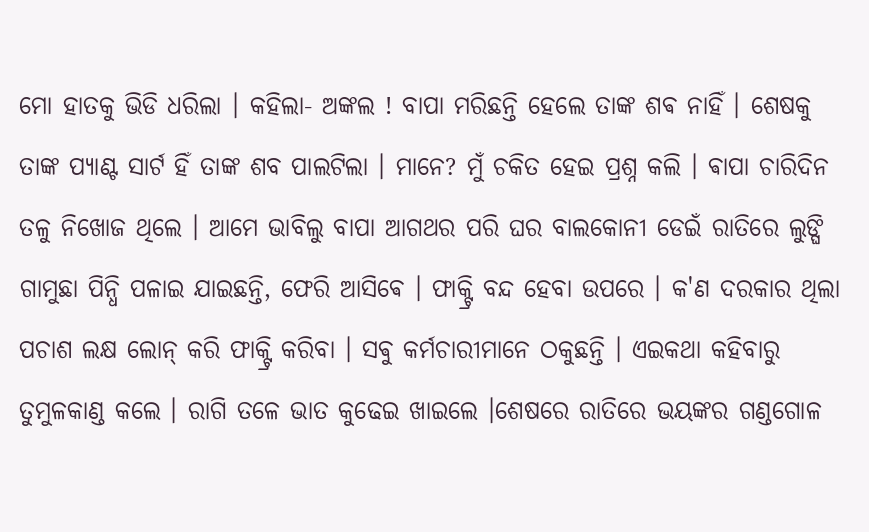ମୋ ହାତକୁ ଭିଡି ଧରିଲା । କହିଲା- ଅଙ୍କଲ ! ବାପା ମରିଛନ୍ତି ହେଲେ ତାଙ୍କ ଶଵ ନାହିଁ । ଶେଷକୁ ତାଙ୍କ ପ୍ୟାଣ୍ଟ ସାର୍ଟ ହିଁ ତାଙ୍କ ଶବ ପାଲଟିଲା । ମାନେ? ମୁଁ ଚକିତ ହେଇ ପ୍ରଶ୍ନ କଲି । ଵାପା ଚାରିଦିନ ତଳୁ ନିଖୋଜ ଥିଲେ । ଆମେ ଭାବିଲୁ ବାପା ଆଗଥର ପରି ଘର ବାଲକୋନୀ ଡେଇଁ ରାତିରେ ଲୁଙ୍ଘି ଗାମୁଛା ପିନ୍ଧି ପଳାଇ ଯାଇଛନ୍ତି, ଫେରି ଆସିଵେ । ଫାକ୍ଟ୍ରି ବନ୍ଦ ହେବା ଉପରେ । କ'ଣ ଦରକାର ଥିଲା ପଚାଶ ଲକ୍ଷ ଲୋନ୍ କରି ଫାକ୍ଟ୍ରି କରିବା । ସଵୁ କର୍ମଚାରୀମାନେ ଠକୁଛନ୍ତି । ଏଇକଥା କହିବାରୁ ତୁମୁଳକାଣ୍ଡ କଲେ । ରାଗି ତଳେ ଭାତ କୁଢେଇ ଖାଇଲେ ।ଶେଷରେ ରାତିରେ ଭୟଙ୍କର ଗଣ୍ଡଗୋଳ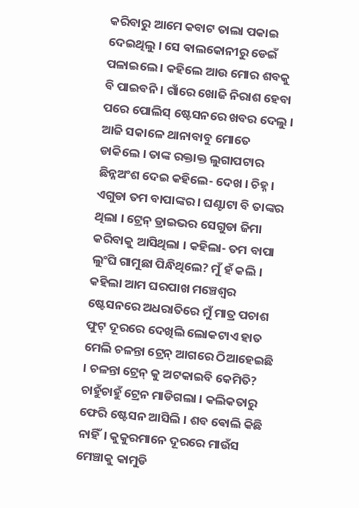କରିବାରୁ ଆମେ କବାଟ ତାଲା ପକାଇ ଦେଇଥିଲୁ । ସେ ଵାଲକୋନୀରୁ ଡେଇଁ ପଳାଇଲେ । କହିଲେ ଆଉ ମୋର ଶବକୁ ବି ପାଇବନି । ଗାଁରେ ଖୋଜି ନିରାଶ ହେବା ପରେ ପୋଲିସ୍ ଷ୍ଟେସନରେ ଖବର ଦେଲୁ । ଆଜି ସକାଳେ ଥାନାବାବୁ ମୋତେ ଡାକିଲେ । ତାଙ୍କ ରକ୍ତାକ୍ତ ଲୁଗାପଟାର ଛିନ୍ନଅଂଶ ଦେଇ କହିଲେ- ଦେଖ । ଚିହ୍ନ । ଏଗୁଡା ତମ ବାପାଙ୍କର । ଘଣ୍ଟାଟା ବି ତାଙ୍କର ଥିଲା । ଟ୍ରେନ୍ ଡ୍ରାଇଭର ସେଗୁଡା ଜିମା କରିବାକୁ ଆସିଥିଲା । କହିଲା- ତମ ବାପା ଲୁଂଘି ଗାମୁଛା ପିନ୍ଧିଥିଲେ? ମୁଁ ହଁ କଲି । କହିଲା ଆମ ଘରପାଖ ମଞ୍ଚେଶ୍ଵର ଷ୍ଟେସନରେ ଅଧରାତିରେ ମୁଁ ମାତ୍ର ପଚାଶ ଫୁଟ୍ ଦୂରରେ ଦେଖିଲି ଲୋକଟାଏ ହାତ ମେଲି ଚଳନ୍ତା ଟ୍ରେନ୍ ଆଗରେ ଠିଆହେଇଛି । ଚଳନ୍ତା ଟ୍ରେନ୍ କୁ ଅଟକାଇବି କେମିତି? ଚାହୁଁଚାହୁଁ ଟ୍ରେନ ମାଡିଗଲା । କଲିକତାରୁ ଫେରି ଷ୍ଟେସନ ଆସିଲି । ଶବ ଵୋଲି କିଛି ନାହିଁ। କୁକୁରମାନେ ଦୂରରେ ମାଉଁସ ମେଞ୍ଚାକୁ କାମୁଡି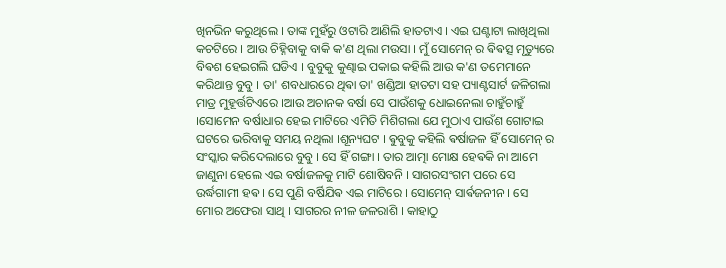ଖିନଭିନ କରୁଥିଲେ । ତାଙ୍କ ମୁହଁରୁ ଓଟାରି ଆଣିଲି ହାତଟାଏ । ଏଇ ଘଣ୍ଟାଟା ଲାଖିଥିଲା କଚଟିରେ । ଆଉ ଚିହ୍ନିବାକୁ ବାକି କ'ଣ ଥିଲା ମଉସା । ମୁଁ ସୋମେନ୍ ର ଵିଵତ୍ସ ମୃତ୍ୟୁରେ ବିଵଶ ହେଇଗଲି ଘଡିଏ । ବୁବୁକୁ କୁଣ୍ଢାଇ ପକାଇ କହିଲି ଆଉ କ'ଣ ତମେମାନେ କରିଥାନ୍ତ ବୁବୁ । ତା' ଶବଧାରରେ ଥିଵା ତା' ଖଣ୍ଡିଆ ହାତଟା ସହ ପ୍ୟାଣ୍ଟସାର୍ଟ ଜଳିଗଲା ମାତ୍ର ମୁହୂର୍ତ୍ତଟିଏରେ ।ଆଉ ଅଚାନକ ବର୍ଷା ସେ ପାଉଁଶକୁ ଧୋଇନେଲା ଚାହୁଁଚାହୁଁ ।ସୋମେନ ବର୍ଷାଧାର ହେଇ ମାଟିରେ ଏମିତି ମିଶିଗଲା ଯେ ମୁଠାଏ ପାଉଁଶ ଗୋଟାଇ ଘଟରେ ଭରିବାକୁ ସମୟ ନଥିଲା ।ଶୂନ୍ୟଘଟ । ଵୁବୁକୁ କହିଲି ଵର୍ଷାଜଳ ହିଁ ସୋମେନ୍ ର ସଂସ୍କାର କରିଦେଲାରେ ବୁବୁ । ସେ ହିଁ ଗଙ୍ଗା । ତାର ଆତ୍ମା ମୋକ୍ଷ ହେଵକି ନା ଆମେ ଜାଣୁନା ହେଲେ ଏଇ ବର୍ଷାଜଳକୁ ମାଟି ଶୋଷିବନି । ସାଗରସଂଗମ ପରେ ସେ ଉର୍ଦ୍ଧଗାମୀ ହଵ । ସେ ପୁଣି ବର୍ଷିଯିଵ ଏଇ ମାଟିରେ । ସୋମେନ୍ ସାର୍ଵଜନୀନ । ସେ ମୋର ଅଫେରା ସାଥି । ସାଗରର ନୀଳ ଜଳରାଶି । କାହାଠୁ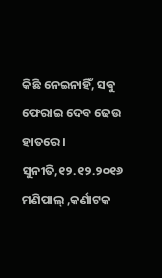କିଛି ନେଇନାହିଁ, ସଵୁ ଫେରାଇ ଦେବ ଢେଉ ହାତରେ ।
ସୁନୀତି,୧୨.୧୨.୨୦୧୬
ମଣିପାଲ୍ ,କର୍ଣାଟକ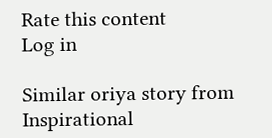Rate this content
Log in

Similar oriya story from Inspirational